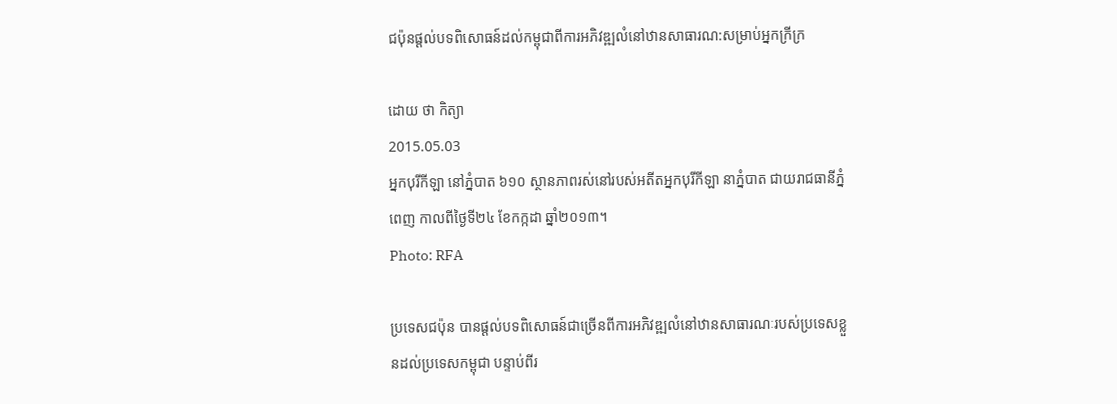ជប៉ុនផ្តល់បទពិសោធន៍ដល់កម្ពុជាពីការអភិវឌ្ឍលំនៅឋានសាធារណ:សម្រាប់អ្នកក្រីក្រ

ដោយ ថា កិត្យា
2015.05.03
អ្នកបុរីកីឡា នៅភ្នំបាត ៦១០ ស្ថានភាពរស់នៅរបស់អតីតអ្នកបុរីកីឡា នាភ្នំបាត ជាយរាជធានីភ្នំពេញ កាលពីថ្ងៃទី២៤ ខែកក្កដា ឆ្នាំ២០១៣។
Photo: RFA

ប្រទេសជប៉ុន បានផ្តល់បទពិសោធន៍ជាច្រើនពីការអភិវឌ្ឍលំនៅឋានសាធារណៈរបស់ប្រទេសខ្លួនដល់ប្រទេសកម្ពុជា បន្ទាប់ពីរ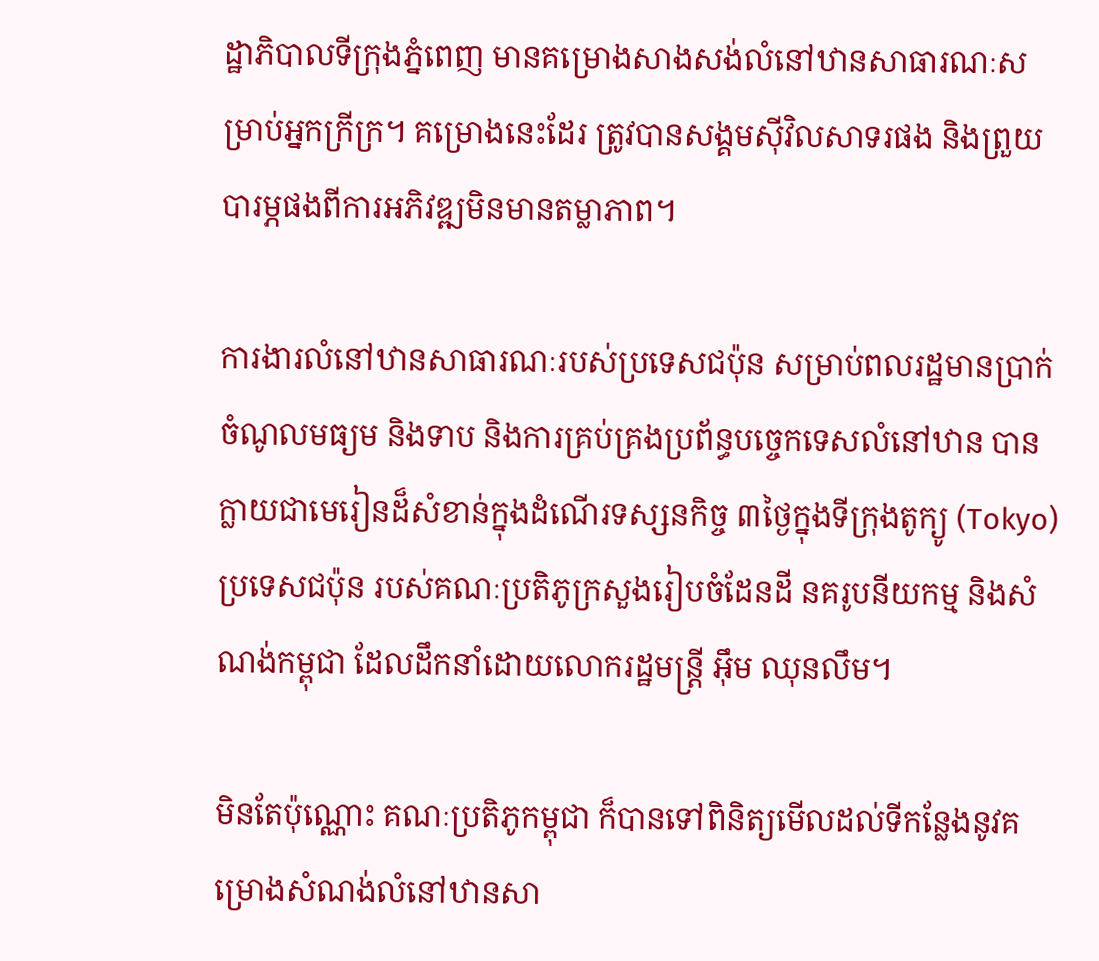ដ្ឋាភិបាលទីក្រុងភ្នំពេញ មានគម្រោងសាងសង់លំនៅឋានសាធារណៈសម្រាប់អ្នកក្រីក្រ។ គម្រោងនេះដែរ ត្រូវបានសង្គមស៊ីវិលសាទរផង និងព្រួយបារម្ភផងពីការអភិវឌ្ឍមិនមានតម្លាភាព។

ការងារលំនៅឋានសាធារណៈរបស់ប្រទេសជប៉ុន សម្រាប់ពលរដ្ឋមានប្រាក់ចំណូលមធ្យម និងទាប និងការគ្រប់គ្រងប្រព័ន្ធបច្ចេកទេសលំនៅឋាន បានក្លាយជាមេរៀនដ៏សំខាន់ក្នុងដំណើរទស្សនកិច្ច ៣ថ្ងៃក្នុងទីក្រុងតូក្យូ (Tokyo) ប្រទេសជប៉ុន របស់គណៈប្រតិភូក្រសួងរៀបចំដែនដី នគរូបនីយកម្ម និងសំណង់កម្ពុជា ដែលដឹកនាំដោយលោករដ្ឋមន្ត្រី អ៊ឹម ឈុនលឹម។

មិនតែប៉ុណ្ណោះ គណៈប្រតិភូកម្ពុជា ក៏បានទៅពិនិត្យមើលដល់ទីកន្លែងនូវគម្រោងសំណង់លំនៅឋានសា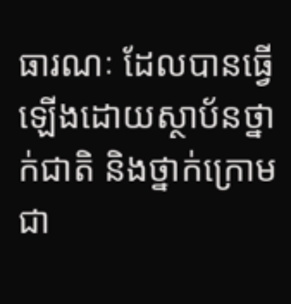ធារណៈ ដែលបានធ្វើឡើងដោយស្ថាប័នថ្នាក់ជាតិ និងថ្នាក់ក្រោមជា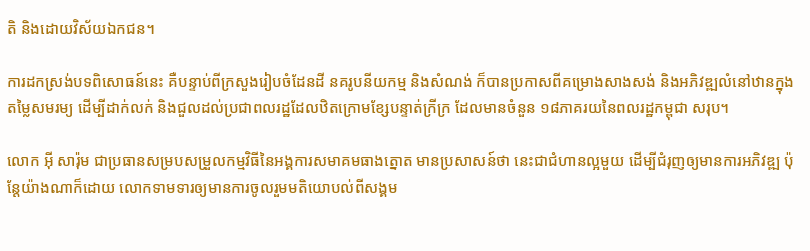តិ និងដោយវិស័យឯកជន។

ការដកស្រង់បទពិសោធន៍នេះ គឺបន្ទាប់ពីក្រសួងរៀបចំដែនដី នគរូបនីយកម្ម និងសំណង់ ក៏បានប្រកាសពីគម្រោងសាងសង់ និងអភិវឌ្ឍលំនៅឋានក្នុងតម្លៃសមរម្យ ដើម្បីដាក់លក់ និងជួលដល់ប្រជាពលរដ្ឋដែលឋិតក្រោមខ្សែបន្ទាត់ក្រីក្រ ដែលមានចំនួន ១៨ភាគរយនៃពលរដ្ឋកម្ពុជា សរុប។

លោក អ៊ី សារ៉ុម ជាប្រធានសម្របសម្រួលកម្មវិធីនៃអង្គការសមាគមធាងត្នោត មានប្រសាសន៍ថា នេះជាជំហានល្អមួយ ដើម្បីជំរុញឲ្យមានការអភិវឌ្ឍ ប៉ុន្តែយ៉ាងណាក៏ដោយ លោកទាមទារឲ្យមានការចូលរួមមតិយោបល់ពីសង្គម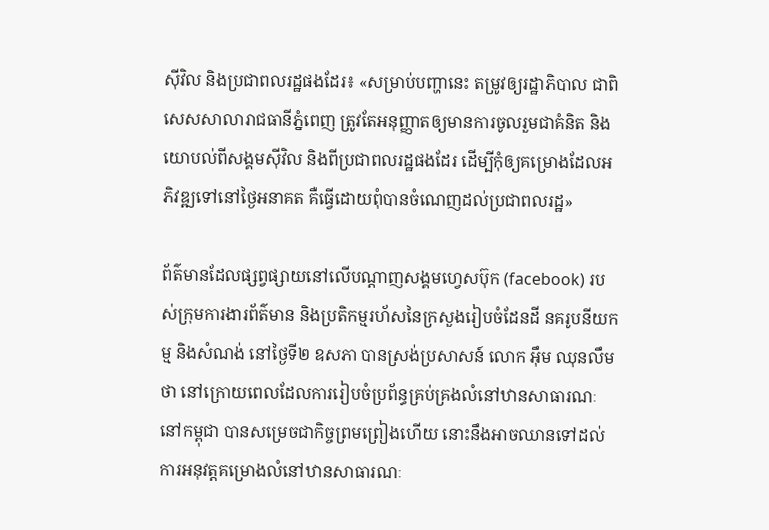ស៊ីវិល និងប្រជាពលរដ្ឋផងដែរ៖ «សម្រាប់បញ្ហានេះ តម្រូវឲ្យរដ្ឋាភិបាល ជាពិសេសសាលារាជធានីភ្នំពេញ ត្រូវតែអនុញ្ញាតឲ្យមានការចូលរួមជាគំនិត និងយោបល់ពីសង្គមស៊ីវិល និងពីប្រជាពលរដ្ឋផងដែរ ដើម្បីកុំឲ្យគម្រោងដែលអភិវឌ្ឍទៅនៅថ្ងៃអនាគត គឺធ្វើដោយពុំបានចំណេញដល់ប្រជាពលរដ្ឋ»

ព័ត៌មានដែលផ្សព្វផ្សាយនៅលើបណ្ដាញសង្គមហ្វេសប៊ុក (facebook) របស់ក្រុមការងារព័ត៌មាន និងប្រតិកម្មរហ័សនៃក្រសួងរៀបចំដែនដី នគរូបនីយកម្ម និងសំណង់ នៅថ្ងៃទី២ ឧសភា បានស្រង់ប្រសាសន៍ លោក អ៊ឹម ឈុនលឹម ថា នៅក្រោយពេលដែលការរៀបចំប្រព័ន្ធគ្រប់គ្រងលំនៅឋានសាធារណៈនៅកម្ពុជា បានសម្រេចជាកិច្ចព្រមព្រៀងហើយ នោះនឹងអាចឈានទៅដល់ការអនុវត្តគម្រោងលំនៅឋានសាធារណៈ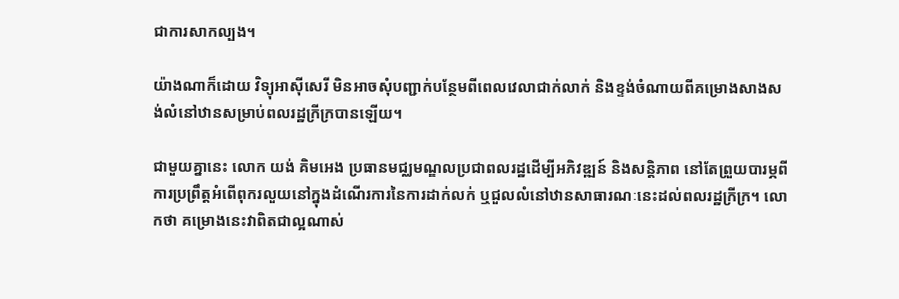ជាការសាកល្បង។

យ៉ាងណាក៏ដោយ វិទ្យុអាស៊ីសេរី មិនអាចសុំបញ្ជាក់បន្ថែមពីពេលវេលាជាក់លាក់ និងខ្ទង់ចំណាយពីគម្រោងសាងសង់លំនៅឋានសម្រាប់ពលរដ្ឋក្រីក្របានឡើយ។

ជាមួយគ្នានេះ លោក យង់ គិមអេង ប្រធានមជ្ឈមណ្ឌលប្រជាពលរដ្ឋដើម្បីអភិវឌ្ឍន៍ និងសន្តិភាព នៅតែព្រួយបារម្ភពីការប្រព្រឹត្តអំពើពុករលួយនៅក្នុងដំណើរការនៃការដាក់លក់ ឬជួលលំនៅឋានសាធារណៈនេះដល់ពលរដ្ឋក្រីក្រ។ លោកថា គម្រោងនេះវាពិតជាល្អណាស់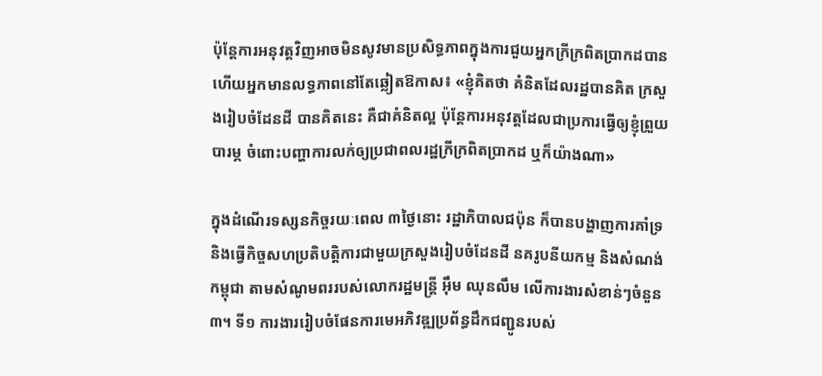ប៉ុន្តែការអនុវត្តវិញអាចមិនសូវមានប្រសិទ្ធភាពក្នុងការជួយអ្នកក្រីក្រពិតប្រាកដបាន ហើយអ្នកមានលទ្ធភាពនៅតែឆ្លៀតឱកាស៖ «ខ្ញុំគិតថា គំនិតដែលរដ្ឋបានគិត ក្រសួងរៀបចំដែនដី បានគិតនេះ គឺជាគំនិតល្អ ប៉ុន្តែការអនុវត្តដែលជាប្រការធ្វើឲ្យខ្ញុំព្រួយបារម្ភ ចំពោះបញ្ហាការលក់ឲ្យប្រជាពលរដ្ឋក្រីក្រពិតប្រាកដ ឬក៏យ៉ាងណា»

ក្នុងដំណើរទស្សនកិច្ចរយៈពេល ៣ថ្ងៃនោះ រដ្ឋាភិបាលជប៉ុន ក៏បានបង្ហាញការគាំទ្រ និងធ្វើកិច្ចសហប្រតិបត្តិការជាមួយក្រសួងរៀបចំដែនដី នគរូបនីយកម្ម និងសំណង់កម្ពុជា តាមសំណូមពររបស់លោករដ្ឋមន្ត្រី អ៊ឹម ឈុនលឹម លើការងារសំខាន់ៗចំនួន៣។ ទី១ ការងាររៀបចំផែនការមេអភិវឌ្ឍប្រព័ន្ធដឹកជញ្ជូនរបស់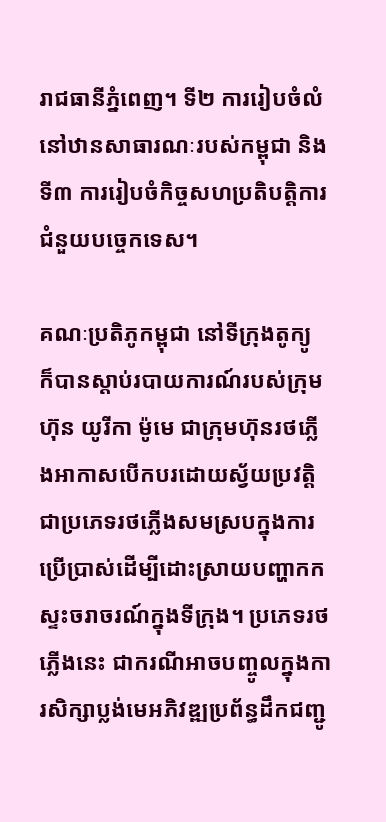រាជធានីភ្នំពេញ។ ទី២ ការរៀបចំលំនៅឋានសាធារណៈរបស់កម្ពុជា និងទី៣ ការរៀបចំកិច្ចសហប្រតិបត្តិការជំនួយបច្ចេកទេស។

គណៈប្រតិភូកម្ពុជា នៅទីក្រុងតូក្យូ ក៏បានស្តាប់របាយការណ៍របស់ក្រុមហ៊ុន យូរីកា ម៉ូមេ ជាក្រុមហ៊ុនរថភ្លើងអាកាសបើកបរដោយស្វ័យប្រវត្តិ ជាប្រភេទរថភ្លើងសមស្របក្នុងការប្រើប្រាស់ដើម្បីដោះស្រាយបញ្ហាកកស្ទះចរាចរណ៍ក្នុងទីក្រុង។ ប្រភេទរថភ្លើងនេះ ជាករណីអាចបញ្ចូលក្នុងការសិក្សាប្លង់មេអភិវឌ្ឍប្រព័ន្ធដឹកជញ្ជូ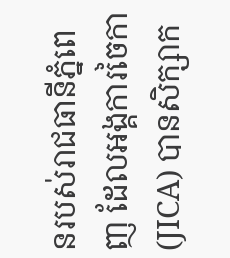នរបស់រាជធានីភ្នំពេញ ដែលអង្គការចៃកា (JICA) បានសិក្សាក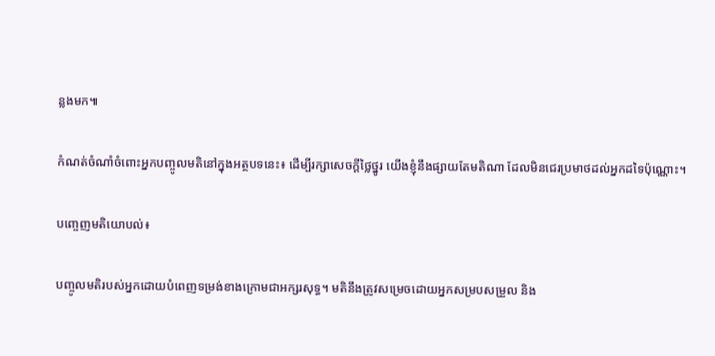ន្លងមក៕

កំណត់ចំណាំចំពោះអ្នកបញ្ចូលមតិនៅក្នុងអត្ថបទនេះ៖ ដើម្បីរក្សាសេចក្ដីថ្លៃថ្នូរ យើងខ្ញុំនឹងផ្សាយតែមតិណា ដែលមិនជេរប្រមាថដល់អ្នកដទៃប៉ុណ្ណោះ។

បញ្ចេញមតិយោបល់៖

បញ្ចូលមតិរបស់អ្នកដោយបំពេញទម្រង់ខាងក្រោមជាអក្សរសុទ្ធ។ មតិនឹងត្រូវសម្រេចដោយអ្នកសម្របសម្រួល និង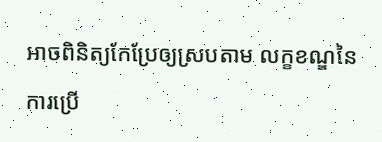អាចពិនិត្យកែប្រែឲ្យស្របតាម លក្ខខណ្ឌនៃការប្រើ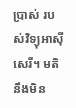ប្រាស់ របស់វិទ្យុអាស៊ីសេរី។ មតិនឹងមិន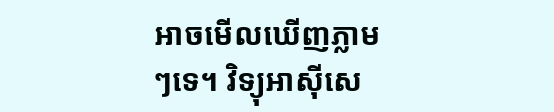អាចមើលឃើញភ្លាមៗទេ។ វិទ្យុអាស៊ីសេ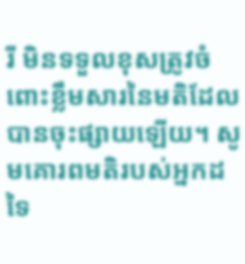រី មិនទទួលខុសត្រូវចំពោះខ្លឹមសារនៃមតិដែលបានចុះផ្សាយឡើយ។ សូមគោរពមតិរបស់អ្នកដទៃ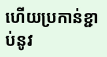ហើយប្រកាន់ខ្ជាប់នូវ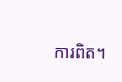ការពិត។